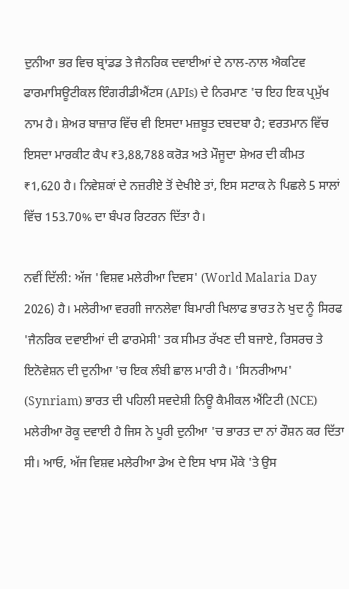ਦੁਨੀਆ ਭਰ ਵਿਚ ਬ੍ਰਾਂਡਡ ਤੇ ਜੈਨਰਿਕ ਦਵਾਈਆਂ ਦੇ ਨਾਲ-ਨਾਲ ਐਕਟਿਵ ਫਾਰਮਾਸਿਊਟੀਕਲ ਇੰਗਰੀਡੀਐਂਟਸ (APIs) ਦੇ ਨਿਰਮਾਣ 'ਚ ਇਹ ਇਕ ਪ੍ਰਮੁੱਖ ਨਾਮ ਹੈ। ਸ਼ੇਅਰ ਬਾਜ਼ਾਰ ਵਿੱਚ ਵੀ ਇਸਦਾ ਮਜ਼ਬੂਤ ਦਬਦਬਾ ਹੈ; ਵਰਤਮਾਨ ਵਿੱਚ ਇਸਦਾ ਮਾਰਕੀਟ ਕੈਪ ₹3,88,788 ਕਰੋੜ ਅਤੇ ਮੌਜੂਦਾ ਸ਼ੇਅਰ ਦੀ ਕੀਮਤ ₹1,620 ਹੈ। ਨਿਵੇਸ਼ਕਾਂ ਦੇ ਨਜ਼ਰੀਏ ਤੋਂ ਦੇਖੀਏ ਤਾਂ, ਇਸ ਸਟਾਕ ਨੇ ਪਿਛਲੇ 5 ਸਾਲਾਂ ਵਿੱਚ 153.70% ਦਾ ਬੰਪਰ ਰਿਟਰਨ ਦਿੱਤਾ ਹੈ।

ਨਵੀਂ ਦਿੱਲੀ: ਅੱਜ 'ਵਿਸ਼ਵ ਮਲੇਰੀਆ ਦਿਵਸ' (World Malaria Day 2026) ਹੈ। ਮਲੇਰੀਆ ਵਰਗੀ ਜਾਨਲੇਵਾ ਬਿਮਾਰੀ ਖਿਲਾਫ ਭਾਰਤ ਨੇ ਖੁਦ ਨੂੰ ਸਿਰਫ 'ਜੈਨਰਿਕ ਦਵਾਈਆਂ ਦੀ ਫਾਰਮੇਸੀ' ਤਕ ਸੀਮਤ ਰੱਖਣ ਦੀ ਬਜਾਏ, ਰਿਸਰਚ ਤੇ ਇਨੋਵੇਸ਼ਨ ਦੀ ਦੁਨੀਆ 'ਚ ਇਕ ਲੰਬੀ ਛਾਲ ਮਾਰੀ ਹੈ। 'ਸਿਨਰੀਆਮ' (Synriam) ਭਾਰਤ ਦੀ ਪਹਿਲੀ ਸਵਦੇਸ਼ੀ ਨਿਊ ਕੈਮੀਕਲ ਐਂਟਿਟੀ (NCE) ਮਲੇਰੀਆ ਰੋਕੂ ਦਵਾਈ ਹੈ ਜਿਸ ਨੇ ਪੂਰੀ ਦੁਨੀਆ 'ਚ ਭਾਰਤ ਦਾ ਨਾਂ ਰੌਸ਼ਨ ਕਰ ਦਿੱਤਾ ਸੀ। ਆਓ, ਅੱਜ ਵਿਸ਼ਵ ਮਲੇਰੀਆ ਡੇਅ ਦੇ ਇਸ ਖਾਸ ਮੌਕੇ 'ਤੇ ਉਸ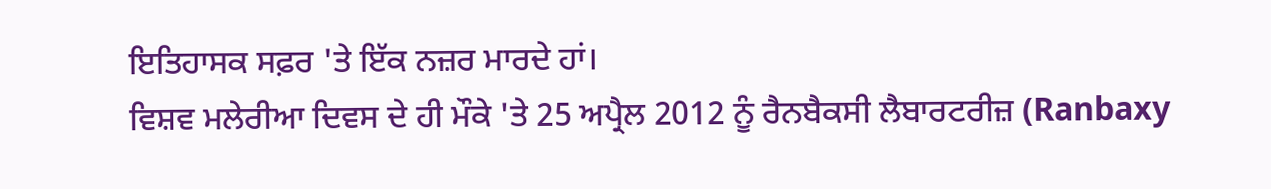ਇਤਿਹਾਸਕ ਸਫ਼ਰ 'ਤੇ ਇੱਕ ਨਜ਼ਰ ਮਾਰਦੇ ਹਾਂ।
ਵਿਸ਼ਵ ਮਲੇਰੀਆ ਦਿਵਸ ਦੇ ਹੀ ਮੌਕੇ 'ਤੇ 25 ਅਪ੍ਰੈਲ 2012 ਨੂੰ ਰੈਨਬੈਕਸੀ ਲੈਬਾਰਟਰੀਜ਼ (Ranbaxy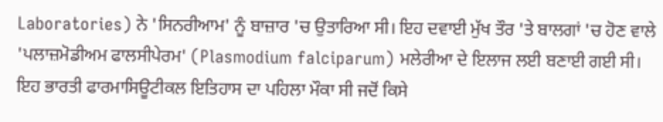Laboratories) ਨੇ 'ਸਿਨਰੀਆਮ' ਨੂੰ ਬਾਜ਼ਾਰ 'ਚ ਉਤਾਰਿਆ ਸੀ। ਇਹ ਦਵਾਈ ਮੁੱਖ ਤੌਰ 'ਤੇ ਬਾਲਗਾਂ 'ਚ ਹੋਣ ਵਾਲੇ 'ਪਲਾਜ਼ਮੋਡੀਅਮ ਫਾਲਸੀਪੇਰਮ' (Plasmodium falciparum) ਮਲੇਰੀਆ ਦੇ ਇਲਾਜ ਲਈ ਬਣਾਈ ਗਈ ਸੀ।
ਇਹ ਭਾਰਤੀ ਫਾਰਮਾਸਿਊਟੀਕਲ ਇਤਿਹਾਸ ਦਾ ਪਹਿਲਾ ਮੌਕਾ ਸੀ ਜਦੋਂ ਕਿਸੇ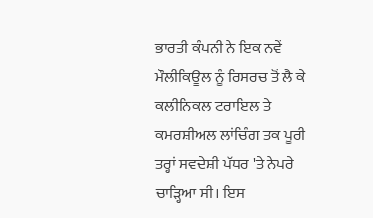ਭਾਰਤੀ ਕੰਪਨੀ ਨੇ ਇਕ ਨਵੇਂ ਮੌਲੀਕਿਊਲ ਨੂੰ ਰਿਸਰਚ ਤੋਂ ਲੈ ਕੇ ਕਲੀਨਿਕਲ ਟਰਾਇਲ ਤੇ ਕਮਰਸ਼ੀਅਲ ਲਾਂਚਿੰਗ ਤਕ ਪੂਰੀ ਤਰ੍ਹਾਂ ਸਵਦੇਸ਼ੀ ਪੱਧਰ 'ਤੇ ਨੇਪਰੇ ਚਾੜ੍ਹਿਆ ਸੀ। ਇਸ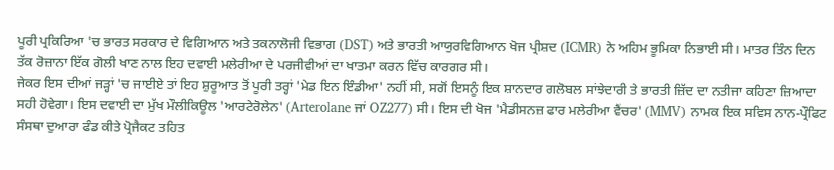ਪੂਰੀ ਪ੍ਰਕਿਰਿਆ 'ਚ ਭਾਰਤ ਸਰਕਾਰ ਦੇ ਵਿਗਿਆਨ ਅਤੇ ਤਕਨਾਲੋਜੀ ਵਿਭਾਗ (DST) ਅਤੇ ਭਾਰਤੀ ਆਯੁਰਵਿਗਿਆਨ ਖੋਜ ਪ੍ਰੀਸ਼ਦ (ICMR) ਨੇ ਅਹਿਮ ਭੂਮਿਕਾ ਨਿਭਾਈ ਸੀ। ਮਾਤਰ ਤਿੰਨ ਦਿਨ ਤੱਕ ਰੋਜ਼ਾਨਾ ਇੱਕ ਗੋਲੀ ਖਾਣ ਨਾਲ ਇਹ ਦਵਾਈ ਮਲੇਰੀਆ ਦੇ ਪਰਜੀਵੀਆਂ ਦਾ ਖਾਤਮਾ ਕਰਨ ਵਿੱਚ ਕਾਰਗਰ ਸੀ।
ਜੇਕਰ ਇਸ ਦੀਆਂ ਜੜ੍ਹਾਂ 'ਚ ਜਾਈਏ ਤਾਂ ਇਹ ਸ਼ੁਰੂਆਤ ਤੋਂ ਪੂਰੀ ਤਰ੍ਹਾਂ 'ਮੇਡ ਇਨ ਇੰਡੀਆ' ਨਹੀਂ ਸੀ, ਸਗੋਂ ਇਸਨੂੰ ਇਕ ਸ਼ਾਨਦਾਰ ਗਲੋਬਲ ਸਾਂਝੇਦਾਰੀ ਤੇ ਭਾਰਤੀ ਜ਼ਿੱਦ ਦਾ ਨਤੀਜਾ ਕਹਿਣਾ ਜ਼ਿਆਦਾ ਸਹੀ ਹੋਵੇਗਾ। ਇਸ ਦਵਾਈ ਦਾ ਮੁੱਖ ਮੌਲੀਕਿਊਲ 'ਆਰਟੇਰੋਲੇਨ' (Arterolane ਜਾਂ OZ277) ਸੀ। ਇਸ ਦੀ ਖੋਜ 'ਮੈਡੀਸਨਜ਼ ਫਾਰ ਮਲੇਰੀਆ ਵੈਂਚਰ' (MMV) ਨਾਮਕ ਇਕ ਸਵਿਸ ਨਾਨ-ਪ੍ਰੌਫਿਟ ਸੰਸਥਾ ਦੁਆਰਾ ਫੰਡ ਕੀਤੇ ਪ੍ਰੋਜੈਕਟ ਤਹਿਤ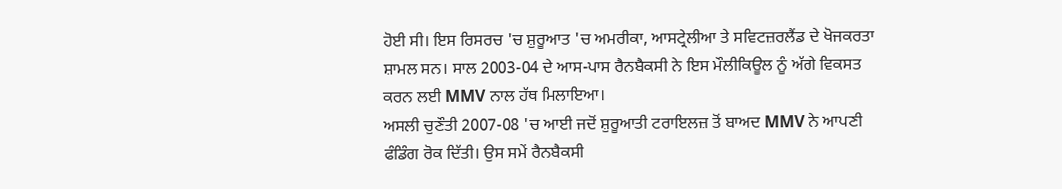ਹੋਈ ਸੀ। ਇਸ ਰਿਸਰਚ 'ਚ ਸ਼ੁਰੂਆਤ 'ਚ ਅਮਰੀਕਾ, ਆਸਟ੍ਰੇਲੀਆ ਤੇ ਸਵਿਟਜ਼ਰਲੈਂਡ ਦੇ ਖੋਜਕਰਤਾ ਸ਼ਾਮਲ ਸਨ। ਸਾਲ 2003-04 ਦੇ ਆਸ-ਪਾਸ ਰੈਨਬੈਕਸੀ ਨੇ ਇਸ ਮੌਲੀਕਿਊਲ ਨੂੰ ਅੱਗੇ ਵਿਕਸਤ ਕਰਨ ਲਈ MMV ਨਾਲ ਹੱਥ ਮਿਲਾਇਆ।
ਅਸਲੀ ਚੁਣੌਤੀ 2007-08 'ਚ ਆਈ ਜਦੋਂ ਸ਼ੁਰੂਆਤੀ ਟਰਾਇਲਜ਼ ਤੋਂ ਬਾਅਦ MMV ਨੇ ਆਪਣੀ ਫੰਡਿੰਗ ਰੋਕ ਦਿੱਤੀ। ਉਸ ਸਮੇਂ ਰੈਨਬੈਕਸੀ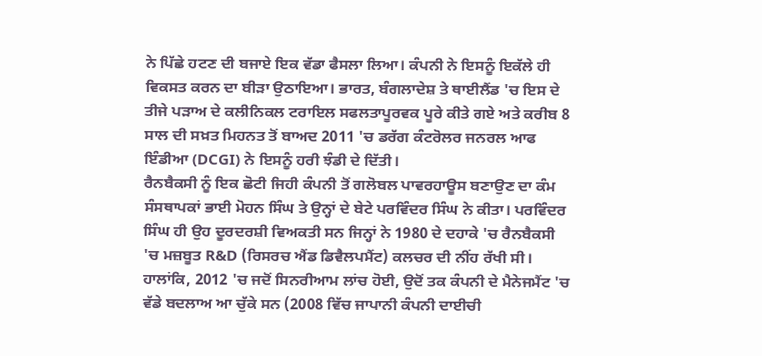ਨੇ ਪਿੱਛੇ ਹਟਣ ਦੀ ਬਜਾਏ ਇਕ ਵੱਡਾ ਫੈਸਲਾ ਲਿਆ। ਕੰਪਨੀ ਨੇ ਇਸਨੂੰ ਇਕੱਲੇ ਹੀ ਵਿਕਸਤ ਕਰਨ ਦਾ ਬੀੜਾ ਉਠਾਇਆ। ਭਾਰਤ, ਬੰਗਲਾਦੇਸ਼ ਤੇ ਥਾਈਲੈਂਡ 'ਚ ਇਸ ਦੇ ਤੀਜੇ ਪੜਾਅ ਦੇ ਕਲੀਨਿਕਲ ਟਰਾਇਲ ਸਫਲਤਾਪੂਰਵਕ ਪੂਰੇ ਕੀਤੇ ਗਏ ਅਤੇ ਕਰੀਬ 8 ਸਾਲ ਦੀ ਸਖ਼ਤ ਮਿਹਨਤ ਤੋਂ ਬਾਅਦ 2011 'ਚ ਡਰੱਗ ਕੰਟਰੋਲਰ ਜਨਰਲ ਆਫ ਇੰਡੀਆ (DCGI) ਨੇ ਇਸਨੂੰ ਹਰੀ ਝੰਡੀ ਦੇ ਦਿੱਤੀ।
ਰੈਨਬੈਕਸੀ ਨੂੰ ਇਕ ਛੋਟੀ ਜਿਹੀ ਕੰਪਨੀ ਤੋਂ ਗਲੋਬਲ ਪਾਵਰਹਾਊਸ ਬਣਾਉਣ ਦਾ ਕੰਮ ਸੰਸਥਾਪਕਾਂ ਭਾਈ ਮੋਹਨ ਸਿੰਘ ਤੇ ਉਨ੍ਹਾਂ ਦੇ ਬੇਟੇ ਪਰਵਿੰਦਰ ਸਿੰਘ ਨੇ ਕੀਤਾ। ਪਰਵਿੰਦਰ ਸਿੰਘ ਹੀ ਉਹ ਦੂਰਦਰਸ਼ੀ ਵਿਅਕਤੀ ਸਨ ਜਿਨ੍ਹਾਂ ਨੇ 1980 ਦੇ ਦਹਾਕੇ 'ਚ ਰੈਨਬੈਕਸੀ 'ਚ ਮਜ਼ਬੂਤ R&D (ਰਿਸਰਚ ਐਂਡ ਡਿਵੈਲਪਮੈਂਟ) ਕਲਚਰ ਦੀ ਨੀਂਹ ਰੱਖੀ ਸੀ।
ਹਾਲਾਂਕਿ, 2012 'ਚ ਜਦੋਂ ਸਿਨਰੀਆਮ ਲਾਂਚ ਹੋਈ, ਉਦੋਂ ਤਕ ਕੰਪਨੀ ਦੇ ਮੈਨੇਜਮੈਂਟ 'ਚ ਵੱਡੇ ਬਦਲਾਅ ਆ ਚੁੱਕੇ ਸਨ (2008 ਵਿੱਚ ਜਾਪਾਨੀ ਕੰਪਨੀ ਦਾਈਚੀ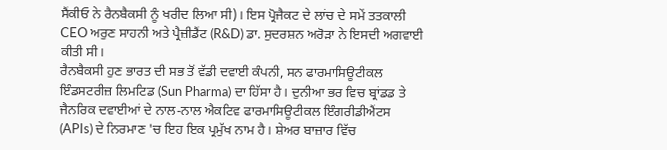ਸੈਂਕੀਓ ਨੇ ਰੈਨਬੈਕਸੀ ਨੂੰ ਖਰੀਦ ਲਿਆ ਸੀ)। ਇਸ ਪ੍ਰੋਜੈਕਟ ਦੇ ਲਾਂਚ ਦੇ ਸਮੇਂ ਤਤਕਾਲੀ CEO ਅਰੁਣ ਸਾਹਨੀ ਅਤੇ ਪ੍ਰੈਜ਼ੀਡੈਂਟ (R&D) ਡਾ. ਸੁਦਰਸ਼ਨ ਅਰੋੜਾ ਨੇ ਇਸਦੀ ਅਗਵਾਈ ਕੀਤੀ ਸੀ।
ਰੈਨਬੈਕਸੀ ਹੁਣ ਭਾਰਤ ਦੀ ਸਭ ਤੋਂ ਵੱਡੀ ਦਵਾਈ ਕੰਪਨੀ, ਸਨ ਫਾਰਮਾਸਿਊਟੀਕਲ ਇੰਡਸਟਰੀਜ਼ ਲਿਮਟਿਡ (Sun Pharma) ਦਾ ਹਿੱਸਾ ਹੈ। ਦੁਨੀਆ ਭਰ ਵਿਚ ਬ੍ਰਾਂਡਡ ਤੇ ਜੈਨਰਿਕ ਦਵਾਈਆਂ ਦੇ ਨਾਲ-ਨਾਲ ਐਕਟਿਵ ਫਾਰਮਾਸਿਊਟੀਕਲ ਇੰਗਰੀਡੀਐਂਟਸ (APIs) ਦੇ ਨਿਰਮਾਣ 'ਚ ਇਹ ਇਕ ਪ੍ਰਮੁੱਖ ਨਾਮ ਹੈ। ਸ਼ੇਅਰ ਬਾਜ਼ਾਰ ਵਿੱਚ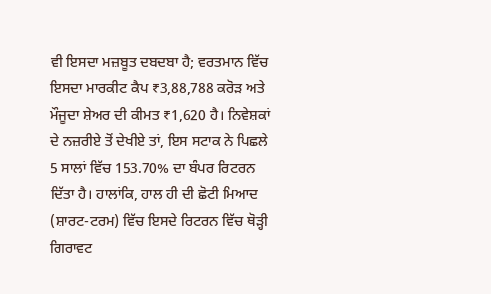ਵੀ ਇਸਦਾ ਮਜ਼ਬੂਤ ਦਬਦਬਾ ਹੈ; ਵਰਤਮਾਨ ਵਿੱਚ ਇਸਦਾ ਮਾਰਕੀਟ ਕੈਪ ₹3,88,788 ਕਰੋੜ ਅਤੇ ਮੌਜੂਦਾ ਸ਼ੇਅਰ ਦੀ ਕੀਮਤ ₹1,620 ਹੈ। ਨਿਵੇਸ਼ਕਾਂ ਦੇ ਨਜ਼ਰੀਏ ਤੋਂ ਦੇਖੀਏ ਤਾਂ, ਇਸ ਸਟਾਕ ਨੇ ਪਿਛਲੇ 5 ਸਾਲਾਂ ਵਿੱਚ 153.70% ਦਾ ਬੰਪਰ ਰਿਟਰਨ ਦਿੱਤਾ ਹੈ। ਹਾਲਾਂਕਿ, ਹਾਲ ਹੀ ਦੀ ਛੋਟੀ ਮਿਆਦ (ਸ਼ਾਰਟ-ਟਰਮ) ਵਿੱਚ ਇਸਦੇ ਰਿਟਰਨ ਵਿੱਚ ਥੋੜ੍ਹੀ ਗਿਰਾਵਟ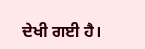ਦੇਖੀ ਗਈ ਹੈ।